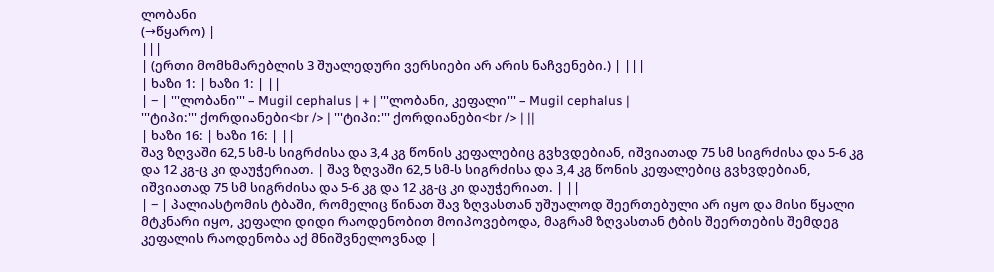ლობანი
(→წყარო) |
|||
| (ერთი მომხმარებლის 3 შუალედური ვერსიები არ არის ნაჩვენები.) | |||
| ხაზი 1: | ხაზი 1: | ||
| − | '''ლობანი''' – Mugil cephalus | + | '''ლობანი, კეფალი''' – Mugil cephalus |
'''ტიპი:''' ქორდიანები<br /> | '''ტიპი:''' ქორდიანები<br /> | ||
| ხაზი 16: | ხაზი 16: | ||
შავ ზღვაში 62,5 სმ-ს სიგრძისა და 3,4 კგ წონის კეფალებიც გვხვდებიან, იშვიათად 75 სმ სიგრძისა და 5-6 კგ და 12 კგ-ც კი დაუჭერიათ. | შავ ზღვაში 62,5 სმ-ს სიგრძისა და 3,4 კგ წონის კეფალებიც გვხვდებიან, იშვიათად 75 სმ სიგრძისა და 5-6 კგ და 12 კგ-ც კი დაუჭერიათ. | ||
| − | პალიასტომის ტბაში, რომელიც წინათ შავ ზღვასთან უშუალოდ შეერთებული არ იყო და მისი წყალი მტკნარი იყო, კეფალი დიდი რაოდენობით მოიპოვებოდა, მაგრამ ზღვასთან ტბის შეერთების შემდეგ კეფალის რაოდენობა აქ მნიშვნელოვნად |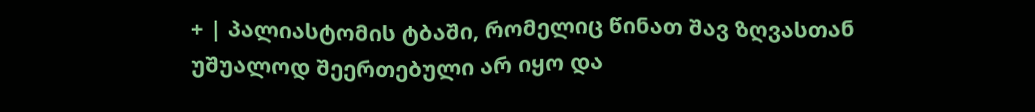+ | პალიასტომის ტბაში, რომელიც წინათ შავ ზღვასთან უშუალოდ შეერთებული არ იყო და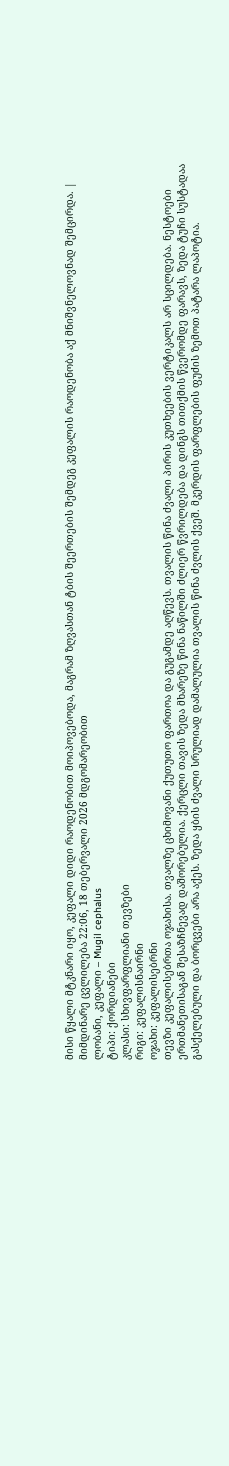მისი წყალი მტკნარი იყო, კეფალი დიდი რაოდენობით მოიპოვებოდა, მაგრამ ზღვასთან ტბის შეერთების შემდეგ კეფალის რაოდენობა აქ მნიშვნელოვნად შემცირდა. |
მიმდინარე ცვლილება 22:06, 18 თებერვალი 2026 მდგომარეობით
ლობანი, კეფალი – Mugil cephalus
ტიპი: ქორდიანები
კლასი: სხივფარფლიანი თევზები
რიგი: კეფალისნაირნი
ოჯახი: კეფალისებრნი
თევზი კეფალისებრთა ოჯახისა. თვალზე ცხიმოვანი ქუთუთო ფართოა და გუგამდე აღწევს. თვალის წინა ძვალი პირის კუთხეების ვერტიკალს არ სცილდება. ნესტოები ერთმანეთისაგან შესაზჩნევად დაშორებულია. ქერცლი თავის ზედა მხარეზე წინა ნაწილში ძლიერ წვრილდება და დინგს თითქმის წვერომდე ფარავს, ზედა ტუჩი სუსტადაა გასქელებული და ბორცვები არა აქეს. ზედა ყბის ძვალი სრულიად დამალულია თვალის წინა ძვლის ქვეშ. მკერდის ფარფლების ფუძის ზემოთ პატარა ლაპოტია.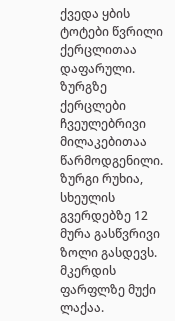ქვედა ყბის ტოტები წვრილი ქერცლითაა დაფარული. ზურგზე ქერცლები ჩვეულებრივი მილაკებითაა წარმოდგენილი. ზურგი რუხია, სხეულის გვერდებზე 12 მურა გასწვრივი ზოლი გასდევს. მკერდის ფარფლზე მუქი ლაქაა.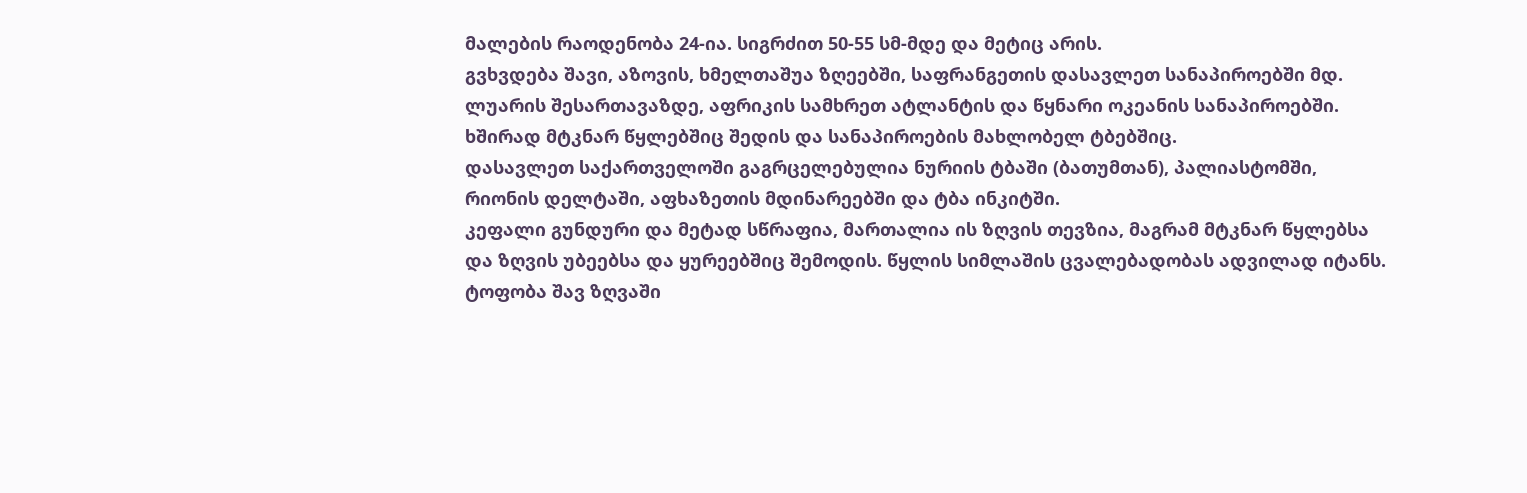მალების რაოდენობა 24-ია. სიგრძით 50-55 სმ-მდე და მეტიც არის.
გვხვდება შავი, აზოვის, ხმელთაშუა ზღეებში, საფრანგეთის დასავლეთ სანაპიროებში მდ. ლუარის შესართავაზდე, აფრიკის სამხრეთ ატლანტის და წყნარი ოკეანის სანაპიროებში. ხშირად მტკნარ წყლებშიც შედის და სანაპიროების მახლობელ ტბებშიც.
დასავლეთ საქართველოში გაგრცელებულია ნურიის ტბაში (ბათუმთან), პალიასტომში, რიონის დელტაში, აფხაზეთის მდინარეებში და ტბა ინკიტში.
კეფალი გუნდური და მეტად სწრაფია, მართალია ის ზღვის თევზია, მაგრამ მტკნარ წყლებსა და ზღვის უბეებსა და ყურეებშიც შემოდის. წყლის სიმლაშის ცვალებადობას ადვილად იტანს. ტოფობა შავ ზღვაში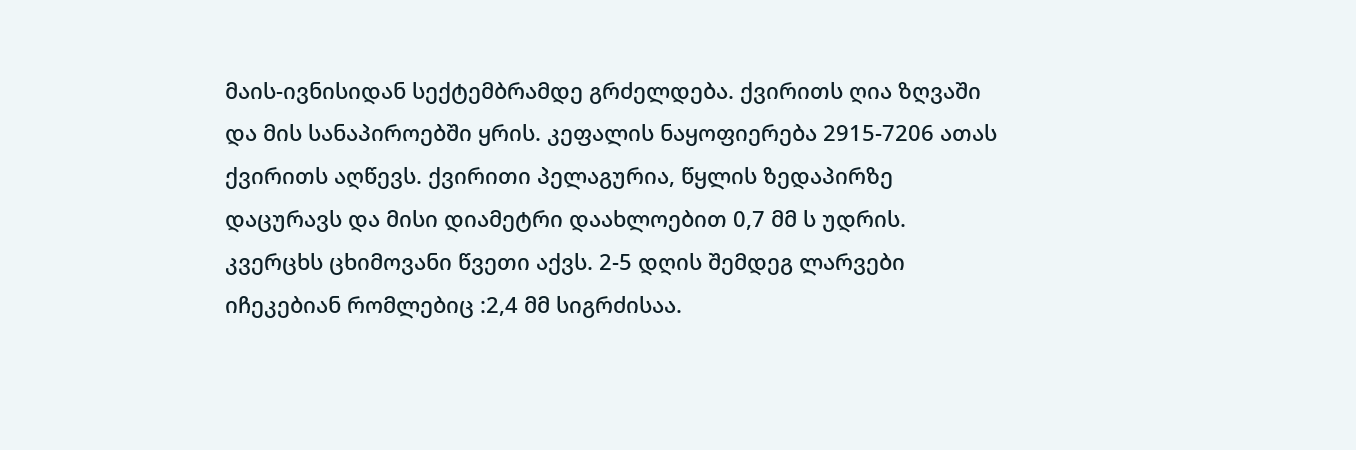მაის-ივნისიდან სექტემბრამდე გრძელდება. ქვირითს ღია ზღვაში და მის სანაპიროებში ყრის. კეფალის ნაყოფიერება 2915-7206 ათას ქვირითს აღწევს. ქვირითი პელაგურია, წყლის ზედაპირზე დაცურავს და მისი დიამეტრი დაახლოებით 0,7 მმ ს უდრის. კვერცხს ცხიმოვანი წვეთი აქვს. 2-5 დღის შემდეგ ლარვები იჩეკებიან რომლებიც :2,4 მმ სიგრძისაა.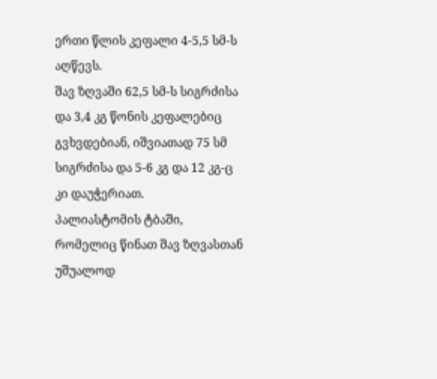ერთი წლის კეფალი 4-5,5 სმ-ს აღწევს.
შავ ზღვაში 62,5 სმ-ს სიგრძისა და 3,4 კგ წონის კეფალებიც გვხვდებიან, იშვიათად 75 სმ სიგრძისა და 5-6 კგ და 12 კგ-ც კი დაუჭერიათ.
პალიასტომის ტბაში, რომელიც წინათ შავ ზღვასთან უშუალოდ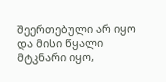შეერთებული არ იყო და მისი წყალი მტკნარი იყო,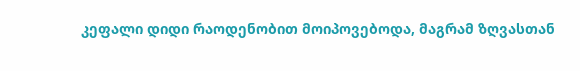კეფალი დიდი რაოდენობით მოიპოვებოდა, მაგრამ ზღვასთან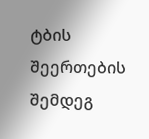ტბის შეერთების შემდეგ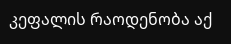კეფალის რაოდენობა აქ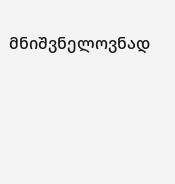მნიშვნელოვნად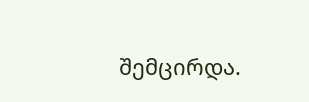შემცირდა.